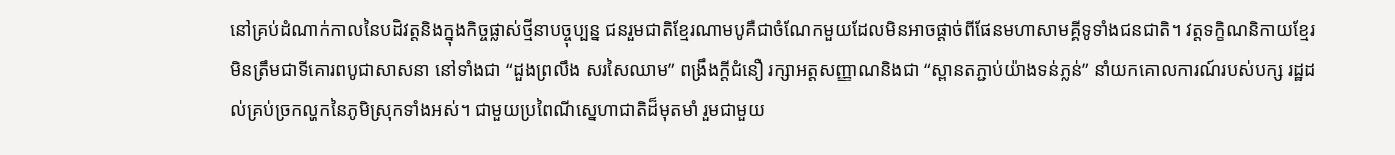នៅគ្រប់ដំណាក់កាលនៃបដិវត្តនិងក្នុងកិច្ចផ្លាស់ថ្មីនាបច្ចុប្បន្ន ជនរួមជាតិខ្មែរណាមបូគឺជាចំណែកមួយដែលមិនអាចផ្តាច់ពីផែនមហាសាមគ្គីទូទាំងជនជាតិ។ វត្តទក្ខិណនិកាយខ្មែរមិនត្រឹមជាទីគោរពបូជាសាសនា នៅទាំងជា “ដួងព្រលឹង សរសៃឈាម” ពង្រឹងក្តីជំនឿ រក្សាអត្តសញ្ញាណនិងជា “ស្ពានតភ្ជាប់យ៉ាងទន់ភ្លន់” នាំយកគោលការណ៍របស់បក្ស រដ្ឋដល់គ្រប់ច្រកល្ហកនៃភូមិស្រុកទាំងអស់។ ជាមួយប្រពៃណីស្នេហាជាតិដ៏មុតមាំ រួមជាមួយ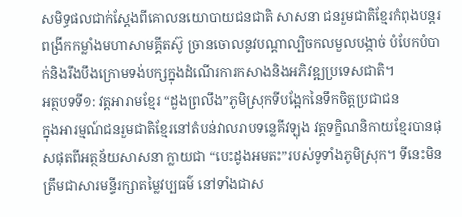សមិទ្ធផលជាក់ស្តែងពីគោលនយោបាយជនជាតិ សាសនា ជនរួមជាតិខ្មែរកំពុងបន្តរពង្រីកកម្លាំងមហាសាមគ្គីតស៊ូ ច្រានចោលនូវបណ្តាល្បិចកលមួលបង្កាច់ បំបែកបំបាក់និងរឹងបឹងក្រោមទង់បក្សក្នុងដំណើរការកសាងនិងអភិវឧ្ឍប្រទេសជាតិ។
អត្ថបទទី១: វត្តអារាមខ្មែរ “ដួងព្រលឹង”ភូមិស្រុកទីបង្អែកនៃទឹកចិត្តប្រជាជន
ក្នុងអារម្មណ៍ជនរួមជាតិខ្មែរនៅតំបន់វាលរាបទន្លេគីវឡុង វត្តទក្ខិណនិកាយខ្មែរបានផុសផុតពីអត្ថន័យសាសនា ក្លាយជា “បេះដូងអមតះ”របស់ទូទាំងភូមិស្រុក។ ទីនេះមិនត្រឹមជាសារមន្ទីរក្សាតម្លៃវប្បធម៌ នៅទាំងជាស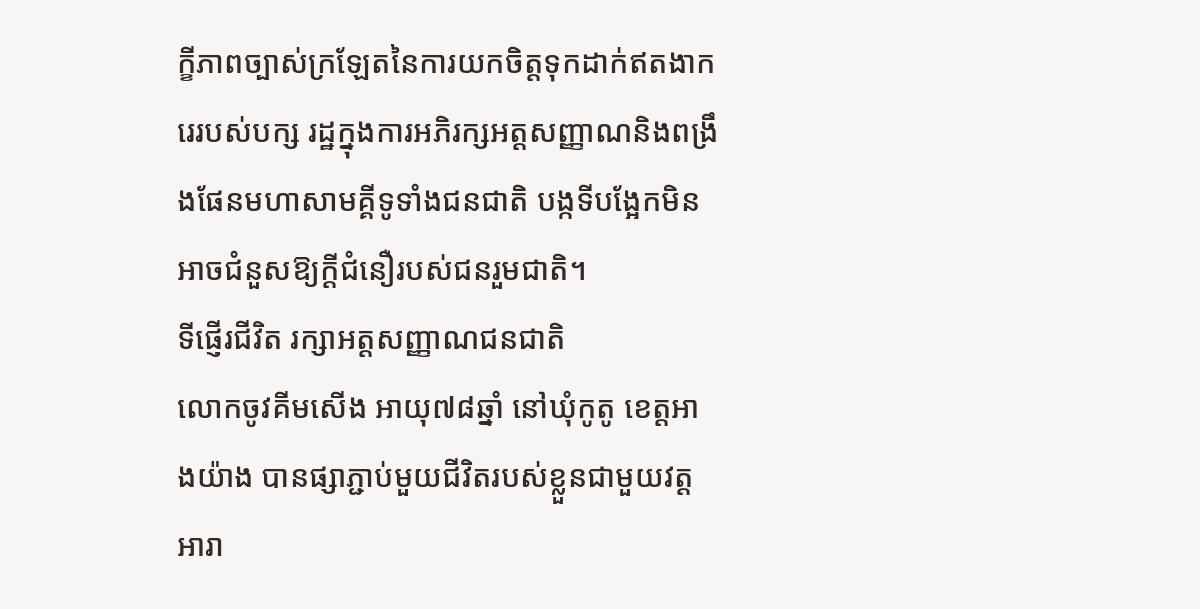ក្ខីភាពច្បាស់ក្រឡែតនៃការយកចិត្តទុកដាក់ឥតងាករេរបស់បក្ស រដ្ឋក្នុងការអភិរក្សអត្តសញ្ញាណនិងពង្រឹងផែនមហាសាមគ្គីទូទាំងជនជាតិ បង្កទីបង្អែកមិនអាចជំនួសឱ្យក្តីជំនឿរបស់ជនរួមជាតិ។
ទីផ្ញើរជីវិត រក្សាអត្តសញ្ញាណជនជាតិ
លោកចូវគីមសើង អាយុ៧៨ឆ្នាំ នៅឃុំកូតូ ខេត្តអាងយ៉ាង បានផ្សាភ្ជាប់មួយជីវិតរបស់ខ្លួនជាមួយវត្តអារា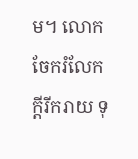ម។ លោកចែករំលែក ក្តីរីករាយ ទុ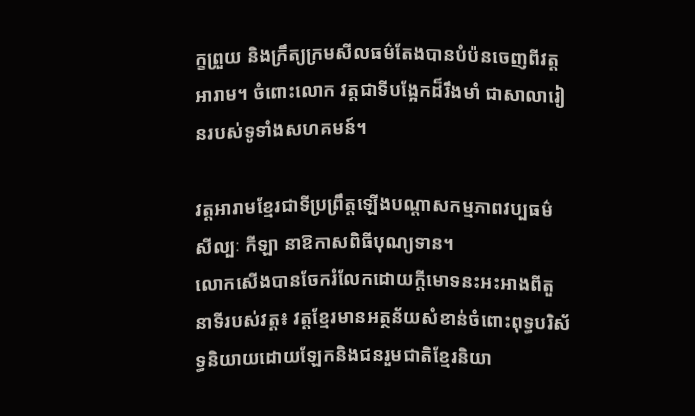ក្ខព្រួយ និងក្រឹត្យក្រមសីលធម៌តែងបានបំប៉នចេញពីវត្តអារាម។ ចំពោះលោក វត្តជាទីបង្អែកដ៏រឹងមាំ ជាសាលារៀនរបស់ទូទាំងសហគមន៍។

វត្តអារាមខ្មែរជាទីប្រព្រឹត្តឡើងបណ្តាសកម្មភាពវប្បធម៌ សីល្បៈ កីឡា នាឱកាសពិធីបុណ្យទាន។
លោកសើងបានចែករំលែកដោយក្តីមោទនះអះអាងពីតួនាទីរបស់វត្ត៖ វត្តខ្មែរមានអត្ថន័យសំខាន់ចំពោះពុទ្ធបរិស័ទ្ធនិយាយដោយឡែកនិងជនរួមជាតិខ្មែរនិយា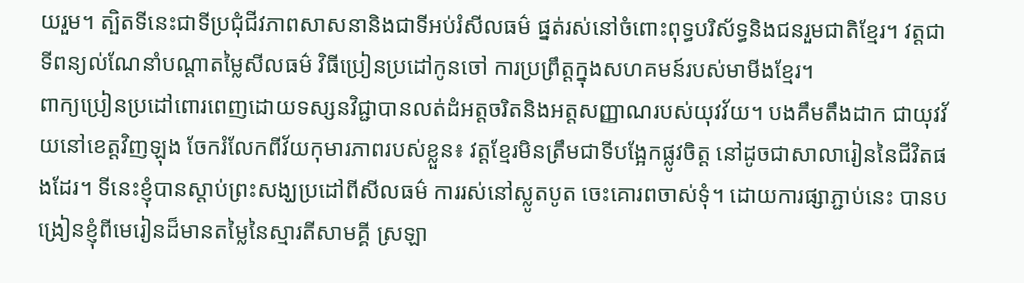យរួម។ ត្បិតទីនេះជាទីប្រជុំជីវភាពសាសនានិងជាទីអប់រំសីលធម៌ ផ្នត់រស់នៅចំពោះពុទ្ធបរិស័ទ្ធនិងជនរួមជាតិខ្មែរ។ វត្តជាទីពន្យល់ណែនាំបណ្តាតម្លៃសីលធម៌ វិធីប្រៀនប្រដៅកូនចៅ ការប្រព្រឹត្តក្នុងសហគមន៍របស់មាមីងខ្មែរ។
ពាក្យប្រៀនប្រដៅពោរពេញដោយទស្សនវិជ្ជាបានលត់ដំអត្តចរិតនិងអត្តសញ្ញាណរបស់យុវវ័យ។ បងគឹមតឹងដាក ជាយុវវ័យនៅខេត្តវិញឡុង ចែករំលែកពីវ័យកុមារភាពរបស់ខ្លួន៖ វត្តខ្មែរមិនត្រឹមជាទីបង្អែកផ្លូវចិត្ត នៅដូចជាសាលារៀននៃជីវិតផងដែរ។ ទីនេះខ្ញុំបានស្តាប់ព្រះសង្ឃប្រដៅពីសីលធម៌ ការរស់នៅស្លូតបូត ចេះគោរពចាស់ទុំ។ ដោយការផ្សាភ្ជាប់នេះ បានបង្រៀនខ្ញុំពីមេរៀនដ៏មានតម្លៃនៃស្មារតីសាមគ្គី ស្រឡា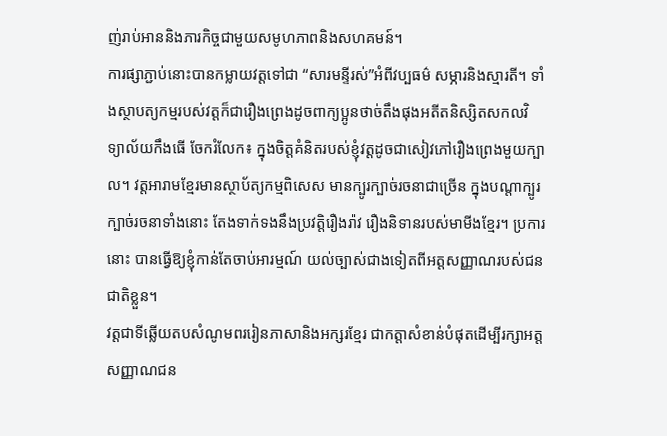ញ់រាប់អាននិងភារកិច្ចជាមួយសមូហភាពនិងសហគមន៍។
ការផ្សាភ្ជាប់នោះបានកម្លាយវត្តទៅជា “សារមន្ទីរស់”អំពីវប្បធម៌ សម្ភារនិងស្មារតី។ ទាំងស្ថាបត្យកម្មរបស់វត្តក៏ជារឿងព្រេងដូចពាក្យប្អូនថាច់តឹងផុងអតីតនិស្សិតសកលវិទ្យាល័យកឹងធើ ចែករំលែក៖ ក្នុងចិត្តគំនិតរបស់ខ្ញុំវត្តដូចជាសៀវភៅរឿងព្រេងមួយក្បាល។ វត្តអារាមខ្មែរមានស្ថាប័ត្យកម្មពិសេស មានក្បូរក្បាច់រចនាជាច្រើន ក្នុងបណ្តាក្បូរក្បាច់រចនាទាំងនោះ តែងទាក់ទងនឹងប្រវត្តិរឿងរ៉ាវ រឿងនិទានរបស់មាមីងខ្មែរ។ ប្រការនោះ បានធ្វើឱ្យខ្ញុំកាន់តែចាប់អារម្មណ៍ យល់ច្បាស់ជាងទៀតពីអត្តសញ្ញាណរបស់ជនជាតិខ្លួន។
វត្តជាទីឆ្លើយតបសំណូមពររៀនភាសានិងអក្សរខ្មែរ ជាកត្តាសំខាន់បំផុតដើម្បីរក្សាអត្តសញ្ញាណជន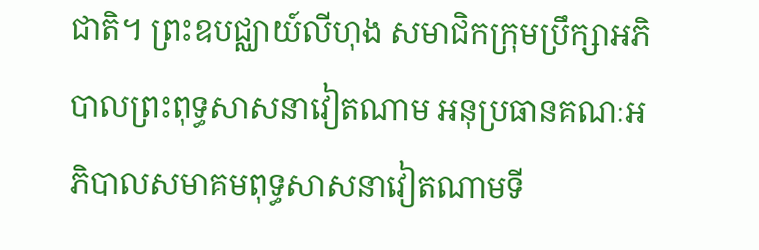ជាតិ។ ព្រះឧបជ្ឈាយ៍លីហុង សមាជិកក្រុមប្រឹក្សាអភិបាលព្រះពុទ្ធសាសនាវៀតណាម អនុប្រធានគណៈអភិបាលសមាគមពុទ្ធសាសនាវៀតណាមទី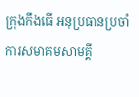ក្រុងកឹងធើ អនុប្រធានប្រចាំការសមាគមសាមគ្គី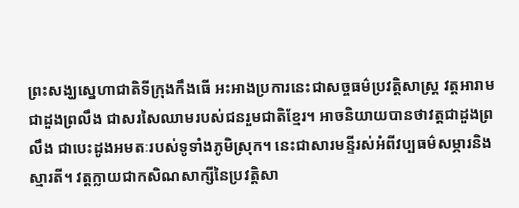ព្រះសង្ឃស្នេហាជាតិទីក្រុងកឹងធើ អះអាងប្រការនេះជាសច្ចធម៌ប្រវត្តិសាស្ត្រ វត្តអារាមជាដួងព្រលឹង ជាសរសៃឈាមរបស់ជនរួមជាតិខ្មែរ។ អាចនិយាយបានថាវត្តជាដួងព្រលឹង ជាបេះដូងអមតៈរបស់ទូទាំងភូមិស្រុក។ នេះជាសារមន្ទីរស់អំពីវប្បធម៌សម្ភារនិងស្មារតី។ វត្តក្លាយជាកសិណសាក្សីនៃប្រវត្តិសា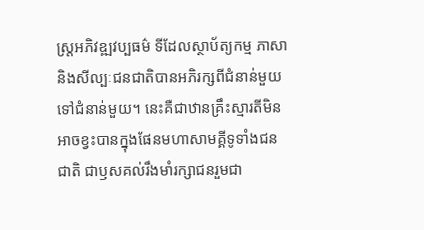ស្ត្រអភិវឧ្ឍវប្បធម៌ ទីដែលស្ថាប័ត្យកម្ម ភាសានិងសីល្បៈជនជាតិបានអភិរក្សពីជំនាន់មួយទៅជំនាន់មួយ។ នេះគឺជាឋានគ្រឹះស្មារតីមិនអាចខ្វះបានក្នុងផែនមហាសាមគ្គីទូទាំងជនជាតិ ជាឫសគល់រឹងមាំរក្សាជនរួមជា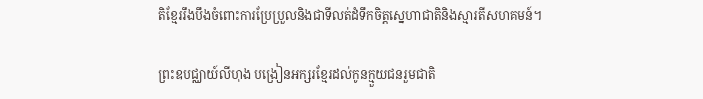តិខ្មែររឹងបឹងចំពោះការប្រែប្រួលនិងជាទីលត់ដំទឹកចិត្តស្នេហាជាតិនិងស្មារតីសហគមន៍។

ព្រះឧបជ្ឈាយ៍លីហុង បង្រៀនអក្សរខ្មែរដល់កូនក្មួយជនរួមជាតិ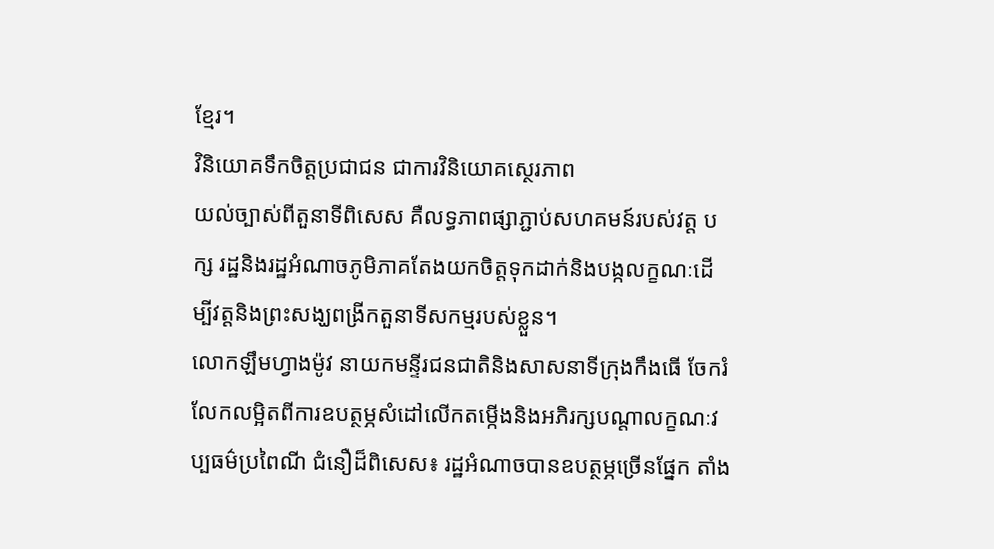ខ្មែរ។
វិនិយោគទឹកចិត្តប្រជាជន ជាការវិនិយោគស្ថេរភាព
យល់ច្បាស់ពីតួនាទីពិសេស គឺលទ្ធភាពផ្សាភ្ជាប់សហគមន៍របស់វត្ត បក្ស រដ្ឋនិងរដ្ឋអំណាចភូមិភាគតែងយកចិត្តទុកដាក់និងបង្កលក្ខណៈដើម្បីវត្តនិងព្រះសង្ឃពង្រីកតួនាទីសកម្មរបស់ខ្លួន។
លោកឡឹមហ្វាងម៉ូវ នាយកមន្ទីរជនជាតិនិងសាសនាទីក្រុងកឹងធើ ចែករំលែកលម្អិតពីការឧបត្ថម្ភសំដៅលើកតម្កើងនិងអភិរក្សបណ្តាលក្ខណៈវប្បធម៌ប្រពៃណី ជំនឿដ៏ពិសេស៖ រដ្ឋអំណាចបានឧបត្ថម្ភច្រើនផ្នែក តាំង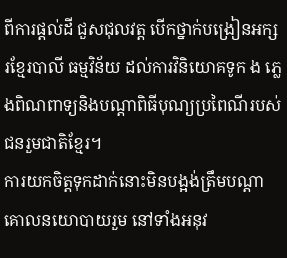ពីការផ្តល់ដី ជួសជុលវត្ត បើកថ្នាក់បង្រៀនអក្សរខ្មែរបាលី ធម្មវិន័យ ដល់ការវិនិយោគទូក ង ភ្លេងពិណពាទ្យនិងបណ្តាពិធីបុណ្យប្រពៃណីរបស់ជនរួមជាតិខ្មែរ។
ការយកចិត្តទុកដាក់នោះមិនបង្អង់ត្រឹមបណ្តាគោលនយោបាយរួម នៅទាំងអនុវ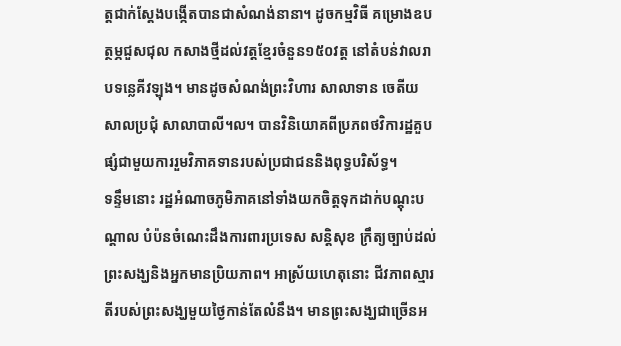ត្តជាក់ស្តែងបង្កើតបានជាសំណង់នានា។ ដូចកម្មវិធី គម្រោងឧបត្ថម្ភជួសជុល កសាងថ្មីដល់វត្តខ្មែរចំនួន១៥០វត្ត នៅតំបន់វាលរាបទន្លេគីវឡុង។ មានដូចសំណង់ព្រះវិហារ សាលាទាន ចេតីយ សាលប្រជុំ សាលាបាលី។ល។ បានវិនិយោគពីប្រភពថវិការដ្ឋគួបផ្សំជាមួយការរួមវិភាគទានរបស់ប្រជាជននិងពុទ្ធបរិស័ទ្ធ។
ទន្ទឹមនោះ រដ្ឋអំណាចភូមិភាគនៅទាំងយកចិត្តទុកដាក់បណ្តុះបណ្តាល បំប៉នចំណេះដឹងការពារប្រទេស សន្តិសុខ ក្រឹត្យច្បាប់ដល់ព្រះសង្ឃនិងអ្នកមានប្រិយភាព។ អាស្រ័យហេតុនោះ ជីវភាពស្មារតីរបស់ព្រះសង្ឃមួយថ្ងៃកាន់តែលំនឹង។ មានព្រះសង្ឃជាច្រើនអ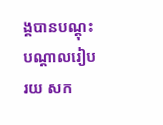ង្គបានបណ្តុះបណ្តាលរៀបរយ សក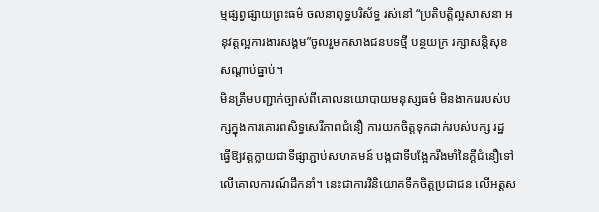ម្មផ្សព្វផ្សាយព្រះធម៌ ចលនាពុទ្ធបរិស័ទ្ធ រស់នៅ “ប្រតិបត្តិល្អសាសនា អនុវត្តល្អការងារសង្គម”ចូលរួមកសាងជនបទថ្មី បន្ថយក្រ រក្សាសន្តិសុខសណ្តាប់ធ្នាប់។
មិនត្រឹមបញ្ជាក់ច្បាស់ពីគោលនយោបាយមនុស្សធម៌ មិនងាករេរបស់បក្សក្នុងការគោរពសិទ្ធសេរីភាពជំនឿ ការយកចិត្តទុកដាក់របស់បក្ស រដ្ឋ ធ្វើឱ្យវត្តក្លាយជាទីផ្សាភ្ជាប់សហគមន៍ បង្កជាទីបង្អែករឹងមាំនៃក្តីជំនឿទៅលើគោលការណ៍ដឹកនាំ។ នេះជាការវិនិយោគទឹកចិត្តប្រជាជន លើអត្តស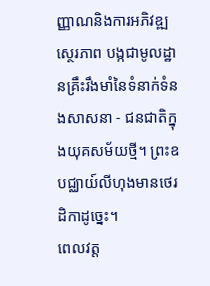ញ្ញាណនិងការអភិវឧ្ឍស្ថេរភាព បង្កជាមូលដ្ឋានគ្រឹះរឹងមាំនៃទំនាក់ទំនងសាសនា - ជនជាតិក្នុងយុគសម័យថ្មី។ ព្រះឧបជ្ឈាយ៍លីហុងមានថេរដិកាដូច្នេះ។
ពេលវត្ត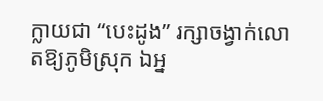ក្លាយជា “បេះដូង” រក្សាចង្វាក់លោតឱ្យភូមិស្រុក ឯអ្ន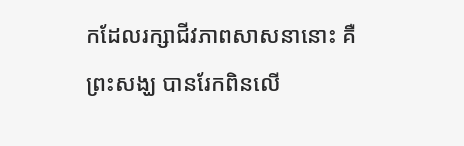កដែលរក្សាជីវភាពសាសនានោះ គឺព្រះសង្ឃ បានរែកពិនលើ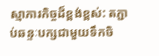ស្មាភារកិច្ចដ៏ខ្ពង់ខ្ពស់: តភ្ជាប់ឆន្ទៈបក្សជាមួយទឹកចិ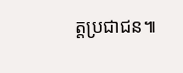ត្តប្រជាជន៕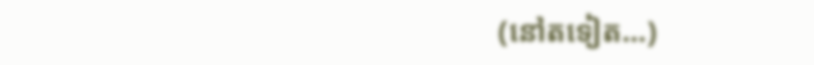(នៅតទៀត...)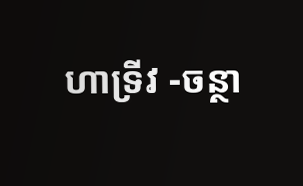ហាទ្រីវ -ចន្ថា